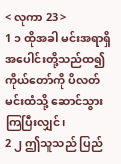< လုကာ 23 >
1 ၁ ထိုအခါ မင်းအရာရှိအပေါင်းတို့သည်ထ၍ ကိုယ်တော်ကို ပိလတ်မင်းထံသို့ ဆောင်သွားကြပြီးလျှင်၊
2 ၂ ဤသူသည် ပြည်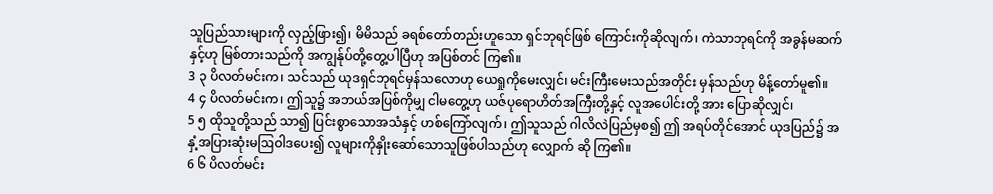သူပြည်သားများကို လှည့်ဖြား၍၊ မိမိသည် ခရစ်တော်တည်းဟူသော ရှင်ဘုရင်ဖြစ် ကြောင်းကိုဆိုလျက်၊ ကဲသာဘုရင်ကို အခွန်မဆက်နှင့်ဟု မြစ်တားသည်ကို အကျွန်ုပ်တို့တွေ့ပါပြီဟု အပြစ်တင် ကြ၏။
3 ၃ ပိလတ်မင်းက၊ သင်သည် ယုဒရှင်ဘုရင်မှန်သလောဟု ယေရှုကိုမေးလျှင်၊ မင်းကြီးမေးသည်အတိုင်း မှန်သည်ဟု မိန့်တော်မူ၏။
4 ၄ ပိလတ်မင်းက၊ ဤသူ၌ အဘယ်အပြစ်ကိုမျှ ငါမတွေ့ဟု ယဇ်ပုရောဟိတ်အကြီးတို့နှင့် လူအပေါင်းတို့ အား ပြောဆိုလျှင်၊
5 ၅ ထိုသူတို့သည် သာ၍ ပြင်းစွာသောအသံနှင့် ဟစ်ကြော်လျက်၊ ဤသူသည် ဂါလိလဲပြည်မှစ၍ ဤ အရပ်တိုင်အောင် ယုဒပြည်၌ အနှံ့အပြားဆုံးမဩဝါဒပေး၍ လူများကိုနှိုးဆော်သောသူဖြစ်ပါသည်ဟု လျှောက် ဆို ကြ၏။
6 ၆ ပိလတ်မင်း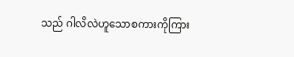သည် ဂါလိလဲဟူသောစကားကိုကြား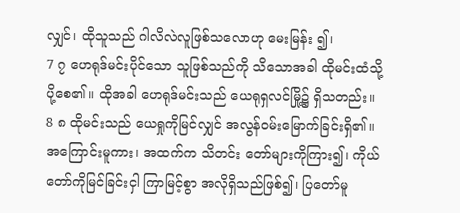လျှင်၊ ထိုသူသည် ဂါလိလဲလူဖြစ်သလောဟု မေးမြန်း ၍၊
7 ၇ ဟေရုဒ်မင်းပိုင်သော သူဖြစ်သည်ကို သိသောအခါ ထိုမင်းထံသို့ ပို့စေ၏။ ထိုအခါ ဟေရုဒ်မင်းသည် ယေရုရှလင်မြို့၌ ရှိသတည်း။
8 ၈ ထိုမင်းသည် ယေရှုကိုမြင်လျှင် အလွန်ဝမ်းမြောက်ခြင်းရှိ၏။ အကြောင်းမူကား၊ အထက်က သိတင်း တော်များကိုကြား၍၊ ကိုယ်တော်ကိုမြင်ခြင်းငှါ ကြာမြင့်စွာ အလိုရှိသည်ဖြစ်၍၊ ပြတော်မူ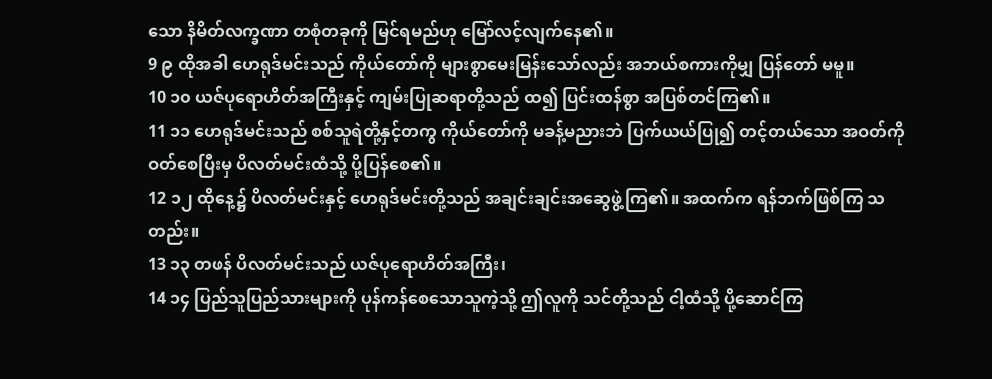သော နိမိတ်လက္ခဏာ တစုံတခုကို မြင်ရမည်ဟု မြော်လင့်လျက်နေ၏။
9 ၉ ထိုအခါ ဟေရုဒ်မင်းသည် ကိုယ်တော်ကို များစွာမေးမြန်းသော်လည်း အဘယ်စကားကိုမျှ ပြန်တော် မမူ။
10 ၁၀ ယဇ်ပုရောဟိတ်အကြီးနှင့် ကျမ်းပြုဆရာတို့သည် ထ၍ ပြင်းထန်စွာ အပြစ်တင်ကြ၏။
11 ၁၁ ဟေရုဒ်မင်းသည် စစ်သူရဲတို့နှင့်တကွ ကိုယ်တော်ကို မခန့်မညားဘဲ ပြက်ယယ်ပြု၍ တင့်တယ်သော အဝတ်ကို ဝတ်စေပြီးမှ ပိလတ်မင်းထံသို့ ပို့ပြန်စေ၏။
12 ၁၂ ထိုနေ့၌ ပိလတ်မင်းနှင့် ဟေရုဒ်မင်းတို့သည် အချင်းချင်းအဆွေဖွဲ့ကြ၏။ အထက်က ရန်ဘက်ဖြစ်ကြ သတည်း။
13 ၁၃ တဖန် ပိလတ်မင်းသည် ယဇ်ပုရောဟိတ်အကြီး၊
14 ၁၄ ပြည်သူပြည်သားများကို ပုန်ကန်စေသောသူကဲ့သို့ ဤလူကို သင်တို့သည် ငါ့ထံသို့ ပို့ဆောင်ကြ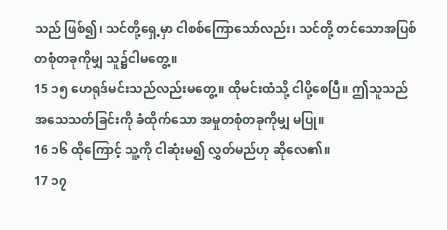သည် ဖြစ်၍၊ သင်တို့ရှေ့မှာ ငါစစ်ကြောသော်လည်း၊ သင်တို့ တင်သောအပြစ်တစုံတခုကိုမျှ သူ၌ငါမတွေ့။
15 ၁၅ ဟေရုဒ်မင်းသည်လည်းမတွေ့။ ထိုမင်းထံသို့ ငါပို့စေပြီ။ ဤသူသည် အသေသတ်ခြင်းကို ခံထိုက်သော အမှုတစုံတခုကိုမျှ မပြု။
16 ၁၆ ထိုကြောင့် သူ့ကို ငါဆုံးမ၍ လွှတ်မည်ဟု ဆိုလေ၏။
17 ၁၇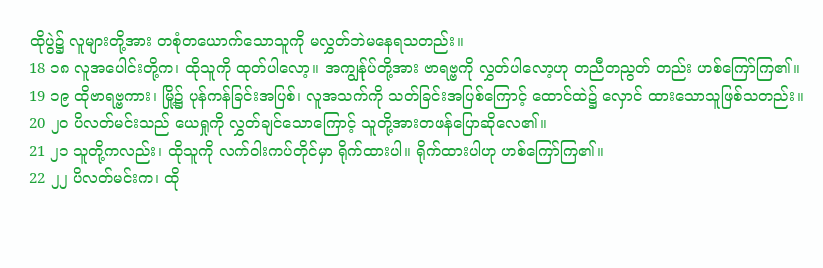ထိုပွဲ၌ လူများတို့အား တစုံတယောက်သောသူကို မလွှတ်ဘဲမနေရသတည်း။
18 ၁၈ လူအပေါင်းတို့က၊ ထိုသူကို ထုတ်ပါလော့။ အကျွန်ုပ်တို့အား ဗာရဗ္ဗကို လွှတ်ပါလော့ဟု တညီတညွတ် တည်း ဟစ်ကြော်ကြ၏။
19 ၁၉ ထိုဗာရဗ္ဗကား၊ မြို့၌ ပုန်ကန်ခြင်းအပြစ်၊ လူအသက်ကို သတ်ခြင်းအပြစ်ကြောင့် ထောင်ထဲ၌ လှောင် ထားသောသူဖြစ်သတည်း။
20 ၂၀ ပိလတ်မင်းသည် ယေရှုကို လွှတ်ချင်သောကြောင့် သူတို့အားတဖန်ပြောဆိုလေ၏။
21 ၂၁ သူတို့ကလည်း၊ ထိုသူကို လက်ဝါးကပ်တိုင်မှာ ရိုက်ထားပါ။ ရိုက်ထားပါဟု ဟစ်ကြော်ကြ၏။
22 ၂၂ ပိလတ်မင်းက၊ ထို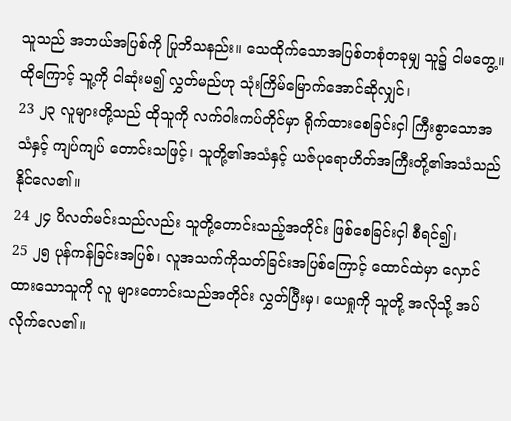သူသည် အဘယ်အပြစ်ကို ပြုဘိသနည်း။ သေထိုက်သောအပြစ်တစုံတခုမျှ သူ၌ ငါမတွေ့။ ထိုကြောင့် သူ့ကို ငါဆုံးမ၍ လွှတ်မည်ဟု သုံးကြိမ်မြောက်အောင်ဆိုလျှင်၊
23 ၂၃ လူများတို့သည် ထိုသူကို လက်ဝါးကပ်တိုင်မှာ ရိုက်ထားစေခြင်းငှါ ကြီးစွာသောအသံနှင့် ကျပ်ကျပ် တောင်းသဖြင့်၊ သူတို့၏အသံနှင့် ယဇ်ပုရောဟိတ်အကြီးတို့၏အသံသည် နိုင်လေ၏။
24 ၂၄ ပိလတ်မင်းသည်လည်း သူတို့တောင်းသည့်အတိုင်း ဖြစ်စေခြင်းငှါ စီရင်၍၊
25 ၂၅ ပုန်ကန်ခြင်းအပြစ်၊ လူအသက်ကိုသတ်ခြင်းအပြစ်ကြောင့် ထောင်ထဲမှာ လှောင်ထားသောသူကို လူ များတောင်းသည်အတိုင်း လွှတ်ပြီးမှ၊ ယေရှုကို သူတို့ အလိုသို့ အပ်လိုက်လေ၏။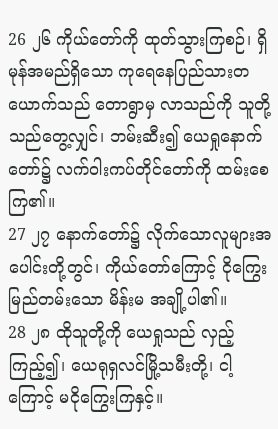26 ၂၆ ကိုယ်တော်ကို ထုတ်သွားကြစဉ်၊ ရှိမုန်အမည်ရှိသော ကုရေနေပြည်သားတယောက်သည် တောရွာမှ လာသည်ကို သူတို့သည်တွေ့လျှင်၊ ဘမ်းဆီး၍ ယေရှုနောက်တော်၌ လက်ဝါးကပ်တိုင်တော်ကို ထမ်းစေကြ၏။
27 ၂၇ နောက်တော်၌ လိုက်သောလူများအပေါင်းတို့တွင်၊ ကိုယ်တော်ကြောင့် ငိုကြွေးမြည်တမ်းသော မိန်းမ အချို့ပါ၏။
28 ၂၈ ထိုသူတို့ကို ယေရှုသည် လှည့်ကြည့်၍၊ ယေရုရှလင်မြို့သမီးတို့၊ ငါ့ကြောင့် မငိုကြွေးကြနှင့်။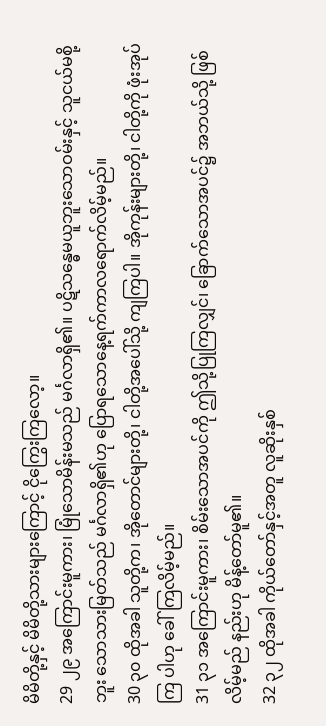မိမိတို့နှင့် မိမိတို့သားများကြောင့် ငိုကြွေးကြလော့။
29 ၂၉ အကြောင်းမူကား၊ မြုံသောမိန်းမသည် မင်္ဂလာရှိ၏။ ပဋိသန္ဓေမယူဘူးသောဝမ်းနှင့် သူငယ်မစို့ဘူး သောသားမြတ်သည် မင်္ဂလာရှိ၏ဟု ပြောရသောနေ့ရက်ကာလရောက်လိမ့်မည်။
30 ၃၀ ထိုအခါ သူတို့က၊ အိုတောင်များတို့၊ ငါတို့အပေါ်သို့ ကျကြပါ။ အိုကုန်းများတို့၊ ငါတို့ကို ဖုံးအုပ်ကြ ပါဟု ခေါ်ကြလိမ့်မည်။
31 ၃၁ အကြောင်းမူကား၊ စိမ်းသောအပင်ကို ဤသို့ပြုကြလျှင်၊ ခြောက်သောအပင်၌ အဘယ်သို့ ဖြစ်လိမ့်မည် နည်းဟု မိန့်တော်မူ၏။
32 ၃၂ ထိုအခါ ကိုယ်တော်နှင့်အတူ လူဆိုးနှစ်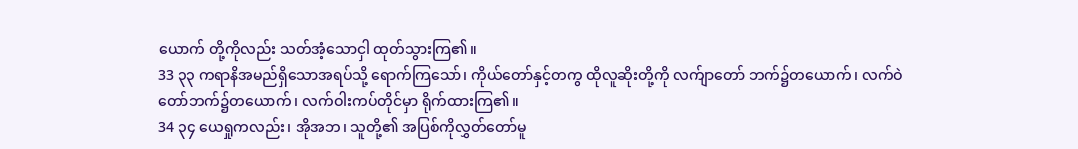ယောက် တို့ကိုလည်း သတ်အံ့သောငှါ ထုတ်သွားကြ၏။
33 ၃၃ ကရာနိအမည်ရှိသောအရပ်သို့ ရောက်ကြသော်၊ ကိုယ်တော်နှင့်တကွ ထိုလူဆိုးတို့ကို လက်ျာတော် ဘက်၌တယောက်၊ လက်ဝဲတော်ဘက်၌တယောက်၊ လက်ဝါးကပ်တိုင်မှာ ရိုက်ထားကြ၏။
34 ၃၄ ယေရှုကလည်း၊ အိုအဘ၊ သူတို့၏ အပြစ်ကိုလွှတ်တော်မူ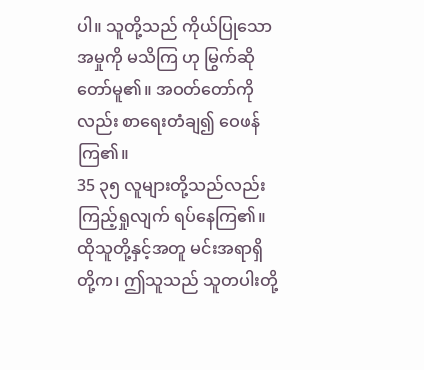ပါ။ သူတို့သည် ကိုယ်ပြုသောအမှုကို မသိကြ ဟု မြွက်ဆိုတော်မူ၏။ အဝတ်တော်ကိုလည်း စာရေးတံချ၍ ဝေဖန်ကြ၏။
35 ၃၅ လူများတို့သည်လည်း ကြည့်ရှုလျက် ရပ်နေကြ၏။ ထိုသူတို့နှင့်အတူ မင်းအရာရှိတို့က၊ ဤသူသည် သူတပါးတို့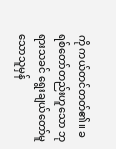ကို ကယ်တင်တတ်၏။ ခရစ်တော်တည်းဟူသော ဘုရားသခင် ရွေးချယ်တော်မူသောသူမှန်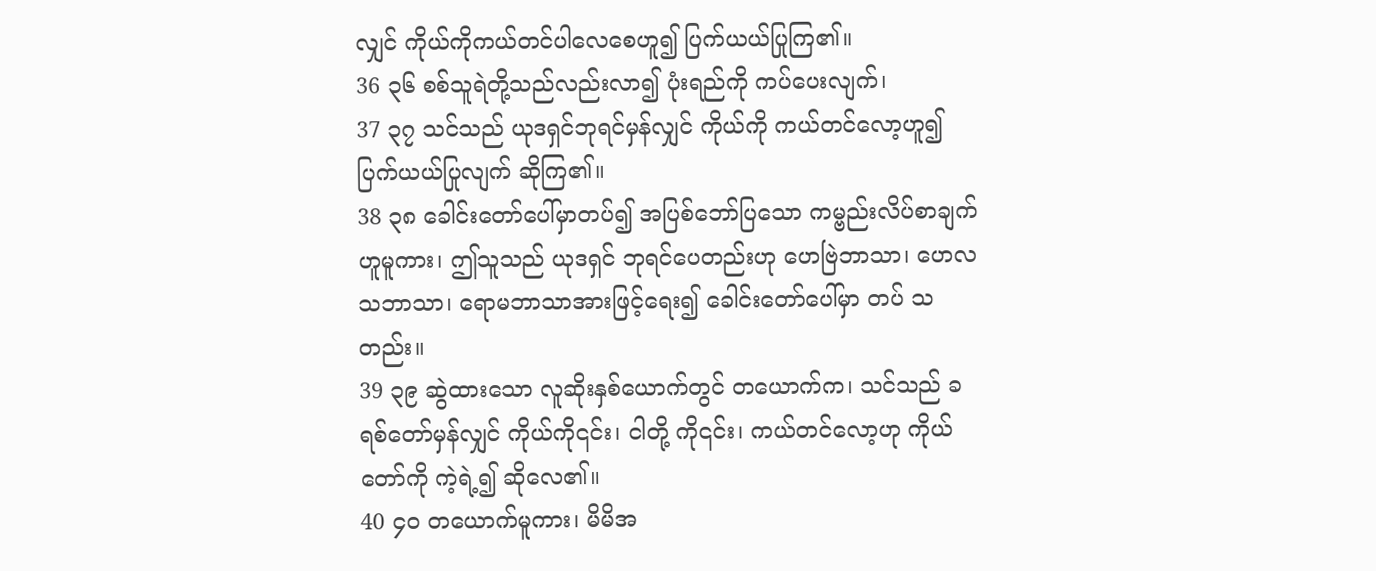လျှင် ကိုယ်ကိုကယ်တင်ပါလေစေဟူ၍ ပြက်ယယ်ပြုကြ၏။
36 ၃၆ စစ်သူရဲတို့သည်လည်းလာ၍ ပုံးရည်ကို ကပ်ပေးလျက်၊
37 ၃၇ သင်သည် ယုဒရှင်ဘုရင်မှန်လျှင် ကိုယ်ကို ကယ်တင်လော့ဟူ၍ ပြက်ယယ်ပြုလျက် ဆိုကြ၏။
38 ၃၈ ခေါင်းတော်ပေါ်မှာတပ်၍ အပြစ်ဘော်ပြသော ကမ္ဗည်းလိပ်စာချက်ဟူမူကား၊ ဤသူသည် ယုဒရှင် ဘုရင်ပေတည်းဟု ဟေဗြဲဘာသာ၊ ဟေလသဘာသာ၊ ရောမဘာသာအားဖြင့်ရေး၍ ခေါင်းတော်ပေါ်မှာ တပ် သတည်း။
39 ၃၉ ဆွဲထားသော လူဆိုးနှစ်ယောက်တွင် တယောက်က၊ သင်သည် ခရစ်တော်မှန်လျှင် ကိုယ်ကို၎င်း၊ ငါတို့ ကို၎င်း၊ ကယ်တင်လော့ဟု ကိုယ်တော်ကို ကဲ့ရဲ့၍ ဆိုလေ၏။
40 ၄၀ တယောက်မူကား၊ မိမိအ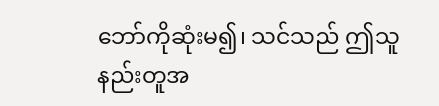ဘော်ကိုဆုံးမ၍၊ သင်သည် ဤသူနည်းတူအ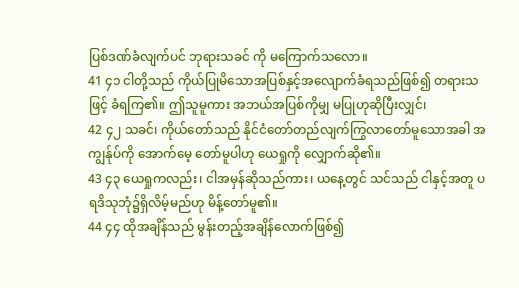ပြစ်ဒဏ်ခံလျက်ပင် ဘုရားသခင် ကို မကြောက်သလော။
41 ၄၁ ငါတို့သည် ကိုယ်ပြုမိသောအပြစ်နှင့်အလျောက်ခံရသည်ဖြစ်၍ တရားသဖြင့် ခံရကြ၏။ ဤသူမူကား အဘယ်အပြစ်ကိုမျှ မပြုဟုဆိုပြီးလျှင်၊
42 ၄၂ သခင်၊ ကိုယ်တော်သည် နိုင်ငံတော်တည်လျက်ကြွလာတော်မူသောအခါ အကျွန်ုပ်ကို အောက်မေ့ တော်မူပါဟု ယေရှုကို လျှောက်ဆို၏။
43 ၄၃ ယေရှုကလည်း၊ ငါအမှန်ဆိုသည်ကား၊ ယနေ့တွင် သင်သည် ငါနှင့်အတူ ပရဒိသုဘုံ၌ရှိလိမ့်မည်ဟု မိန့်တော်မူ၏။
44 ၄၄ ထိုအချိန်သည် မွန်းတည့်အချိန်လောက်ဖြစ်၍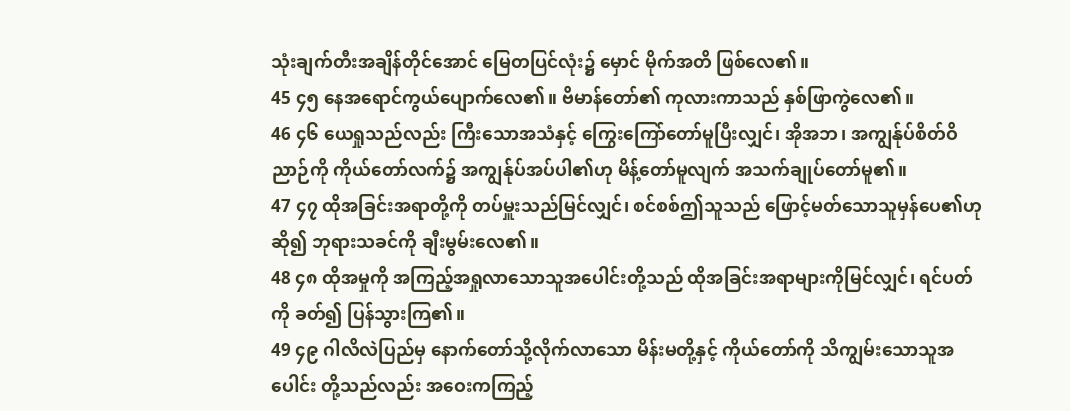သုံးချက်တီးအချိန်တိုင်အောင် မြေတပြင်လုံး၌ မှောင် မိုက်အတိ ဖြစ်လေ၏။
45 ၄၅ နေအရောင်ကွယ်ပျောက်လေ၏။ ဗိမာန်တော်၏ ကုလားကာသည် နှစ်ဖြာကွဲလေ၏။
46 ၄၆ ယေရှုသည်လည်း ကြီးသောအသံနှင့် ကြွေးကြော်တော်မူပြီးလျှင်၊ အိုအဘ၊ အကျွန်ုပ်စိတ်ဝိညာဉ်ကို ကိုယ်တော်လက်၌ အကျွန်ုပ်အပ်ပါ၏ဟု မိန့်တော်မူလျက် အသက်ချုပ်တော်မူ၏။
47 ၄၇ ထိုအခြင်းအရာတို့ကို တပ်မှူးသည်မြင်လျှင်၊ စင်စစ်ဤသူသည် ဖြောင့်မတ်သောသူမှန်ပေ၏ဟုဆို၍ ဘုရားသခင်ကို ချီးမွမ်းလေ၏။
48 ၄၈ ထိုအမှုကို အကြည့်အရှုလာသောသူအပေါင်းတို့သည် ထိုအခြင်းအရာများကိုမြင်လျှင်၊ ရင်ပတ်ကို ခတ်၍ ပြန်သွားကြ၏။
49 ၄၉ ဂါလိလဲပြည်မှ နောက်တော်သို့လိုက်လာသော မိန်းမတို့နှင့် ကိုယ်တော်ကို သိကျွမ်းသောသူအပေါင်း တို့သည်လည်း အဝေးကကြည့်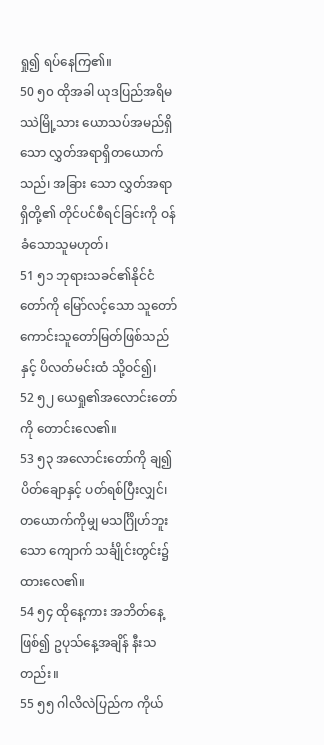ရှု၍ ရပ်နေကြ၏။
50 ၅၀ ထိုအခါ ယုဒပြည်အရိမဿဲမြို့သား ယောသပ်အမည်ရှိသော လွှတ်အရာရှိတယောက်သည်၊ အခြား သော လွှတ်အရာရှိတို့၏ တိုင်ပင်စီရင်ခြင်းကို ဝန်ခံသောသူမဟုတ်၊
51 ၅၁ ဘုရားသခင်၏နိုင်ငံတော်ကို မြော်လင့်သော သူတော်ကောင်းသူတော်မြတ်ဖြစ်သည်နှင့် ပိလတ်မင်းထံ သို့ဝင်၍၊
52 ၅၂ ယေရှု၏အလောင်းတော်ကို တောင်းလေ၏။
53 ၅၃ အလောင်းတော်ကို ချ၍ ပိတ်ချောနှင့် ပတ်ရစ်ပြီးလျှင်၊ တယောက်ကိုမျှ မသင်္ဂြိုဟ်ဘူးသော ကျောက် သင်္ချိုင်းတွင်း၌ ထားလေ၏။
54 ၅၄ ထိုနေ့ကား အဘိတ်နေ့ဖြစ်၍ ဥပုသ်နေ့အချိန် နီးသတည်း။
55 ၅၅ ဂါလိလဲပြည်က ကိုယ်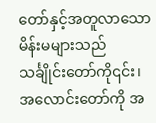တော်နှင့်အတူလာသောမိန်းမများသည် သင်္ချိုင်းတော်ကို၎င်း၊ အလောင်းတော်ကို အ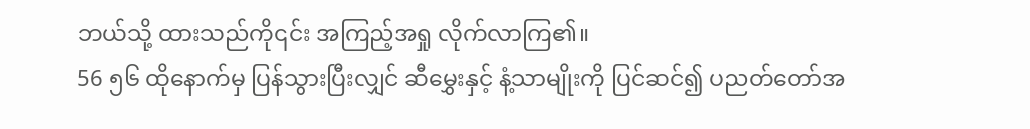ဘယ်သို့ ထားသည်ကို၎င်း အကြည့်အရှု လိုက်လာကြ၏။
56 ၅၆ ထိုနောက်မှ ပြန်သွားပြီးလျှင် ဆီမွှေးနှင့် နံ့သာမျိုးကို ပြင်ဆင်၍ ပညတ်တော်အ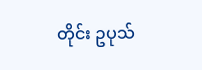တိုင်း ဥပုသ်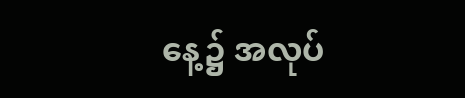နေ့၌ အလုပ်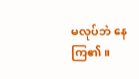မလုပ်ဘဲ နေကြ၏။